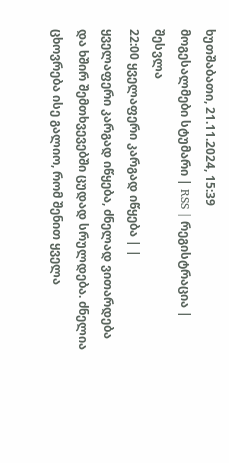ხუთშაბათი, 21.11.2024, 15:39
მოგესალმები სტუმარი | RSS | რეგისტრაცია | შესვლა
22:00 ყველაფერი კარგად იწყება | |
ყველაფერი კარგად იწყება, ძნელად ვითარდება და ხშირ შემთხვევებში ცუდად სრულდება. ძნელია ცხოვრება ისე გალიო, რომ შენით ყველა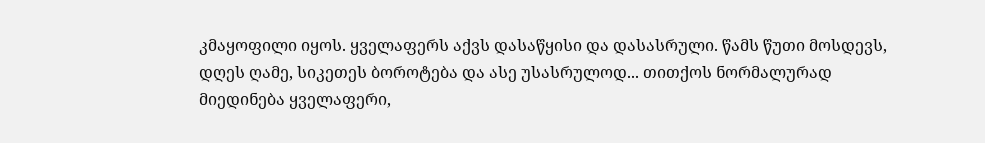კმაყოფილი იყოს. ყველაფერს აქვს დასაწყისი და დასასრული. წამს წუთი მოსდევს, დღეს ღამე, სიკეთეს ბოროტება და ასე უსასრულოდ... თითქოს ნორმალურად მიედინება ყველაფერი,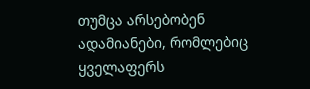თუმცა არსებობენ ადამიანები, რომლებიც ყველაფერს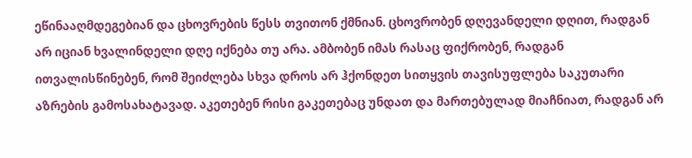ეწინააღმდეგებიან და ცხოვრების წესს თვითონ ქმნიან. ცხოვრობენ დღევანდელი დღით, რადგან არ იციან ხვალინდელი დღე იქნება თუ არა. ამბობენ იმას რასაც ფიქრობენ, რადგან ითვალისწინებენ, რომ შეიძლება სხვა დროს არ ჰქონდეთ სითყვის თავისუფლება საკუთარი აზრების გამოსახატავად. აკეთებენ რისი გაკეთებაც უნდათ და მართებულად მიაჩნიათ, რადგან არ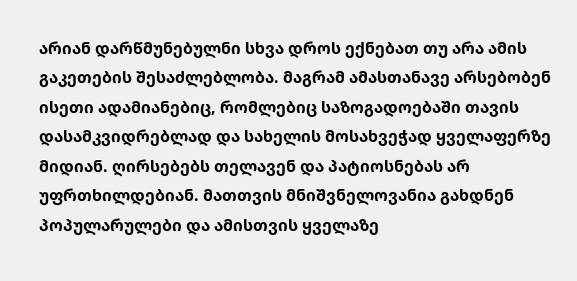არიან დარწმუნებულნი სხვა დროს ექნებათ თუ არა ამის გაკეთების შესაძლებლობა. მაგრამ ამასთანავე არსებობენ ისეთი ადამიანებიც, რომლებიც საზოგადოებაში თავის დასამკვიდრებლად და სახელის მოსახვეჭად ყველაფერზე მიდიან. ღირსებებს თელავენ და პატიოსნებას არ უფრთხილდებიან. მათთვის მნიშვნელოვანია გახდნენ პოპულარულები და ამისთვის ყველაზე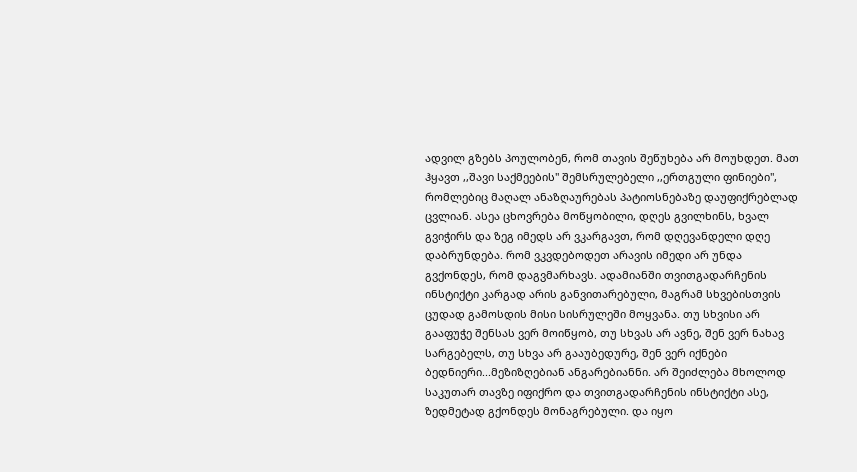ადვილ გზებს პოულობენ, რომ თავის შეწუხება არ მოუხდეთ. მათ ჰყავთ ,,შავი საქმეების" შემსრულებელი ,,ერთგული ფინიები", რომლებიც მაღალ ანაზღაურებას პატიოსნებაზე დაუფიქრებლად ცვლიან. ასეა ცხოვრება მოწყობილი, დღეს გვილხინს, ხვალ გვიჭირს და ზეგ იმედს არ ვკარგავთ, რომ დღევანდელი დღე დაბრუნდება. რომ ვკვდებოდეთ არავის იმედი არ უნდა გვქონდეს, რომ დაგვმარხავს. ადამიანში თვითგადარჩენის ინსტიქტი კარგად არის განვითარებული, მაგრამ სხვებისთვის ცუდად გამოსდის მისი სისრულეში მოყვანა. თუ სხვისი არ გააფუჭე შენსას ვერ მოიწყობ, თუ სხვას არ ავნე, შენ ვერ ნახავ სარგებელს, თუ სხვა არ გააუბედურე, შენ ვერ იქნები ბედნიერი...მეზიზღებიან ანგარებიანნი. არ შეიძლება მხოლოდ საკუთარ თავზე იფიქრო და თვითგადარჩენის ინსტიქტი ასე, ზედმეტად გქონდეს მონაგრებული. და იყო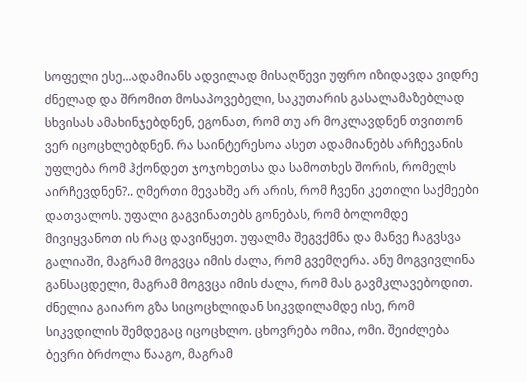სოფელი ესე...ადამიანს ადვილად მისაღწევი უფრო იზიდავდა ვიდრე ძნელად და შრომით მოსაპოვებელი, საკუთარის გასალამაზებლად სხვისას ამახინჯებდნენ, ეგონათ, რომ თუ არ მოკლავდნენ თვითონ ვერ იცოცხლებდნენ. რა საინტერესოა ასეთ ადამიანებს არჩევანის უფლება რომ ჰქონდეთ ჯოჯოხეთსა და სამოთხეს შორის, რომელს აირჩევდნენ?.. ღმერთი მევახშე არ არის, რომ ჩვენი კეთილი საქმეები დათვალოს. უფალი გაგვინათებს გონებას, რომ ბოლომდე მივიყვანოთ ის რაც დავიწყეთ. უფალმა შეგვქმნა და მანვე ჩაგვსვა გალიაში, მაგრამ მოგვცა იმის ძალა, რომ გვემღერა. ანუ მოგვივლინა განსაცდელი, მაგრამ მოგვცა იმის ძალა, რომ მას გავმკლავებოდით. ძნელია გაიარო გზა სიცოცხლიდან სიკვდილამდე ისე, რომ სიკვდილის შემდეგაც იცოცხლო. ცხოვრება ომია, ომი. შეიძლება ბევრი ბრძოლა წააგო, მაგრამ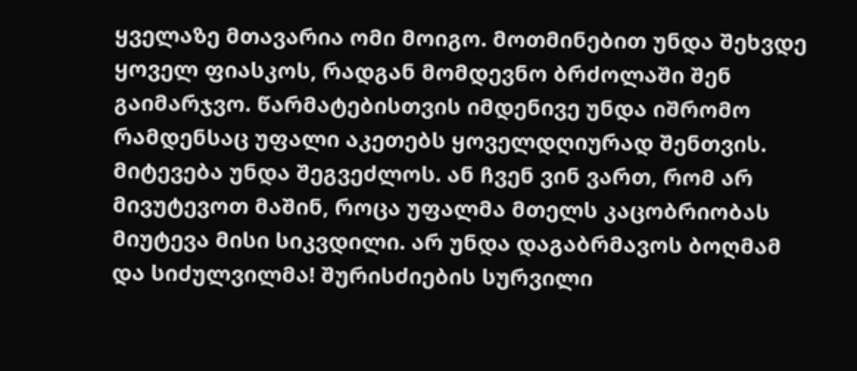ყველაზე მთავარია ომი მოიგო. მოთმინებით უნდა შეხვდე ყოველ ფიასკოს, რადგან მომდევნო ბრძოლაში შენ გაიმარჯვო. წარმატებისთვის იმდენივე უნდა იშრომო რამდენსაც უფალი აკეთებს ყოველდღიურად შენთვის. მიტევება უნდა შეგვეძლოს. ან ჩვენ ვინ ვართ, რომ არ მივუტევოთ მაშინ, როცა უფალმა მთელს კაცობრიობას მიუტევა მისი სიკვდილი. არ უნდა დაგაბრმავოს ბოღმამ და სიძულვილმა! შურისძიების სურვილი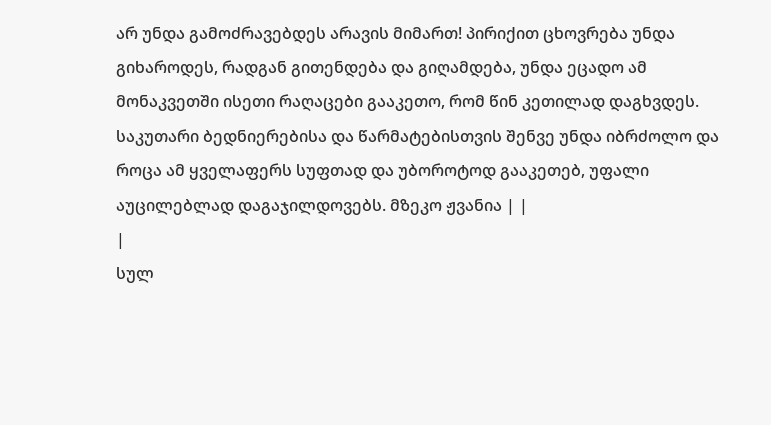არ უნდა გამოძრავებდეს არავის მიმართ! პირიქით ცხოვრება უნდა გიხაროდეს, რადგან გითენდება და გიღამდება, უნდა ეცადო ამ მონაკვეთში ისეთი რაღაცები გააკეთო, რომ წინ კეთილად დაგხვდეს. საკუთარი ბედნიერებისა და წარმატებისთვის შენვე უნდა იბრძოლო და როცა ამ ყველაფერს სუფთად და უბოროტოდ გააკეთებ, უფალი აუცილებლად დაგაჯილდოვებს. მზეკო ჟვანია | |
|
სულ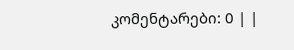კომენტარები: 0 | |